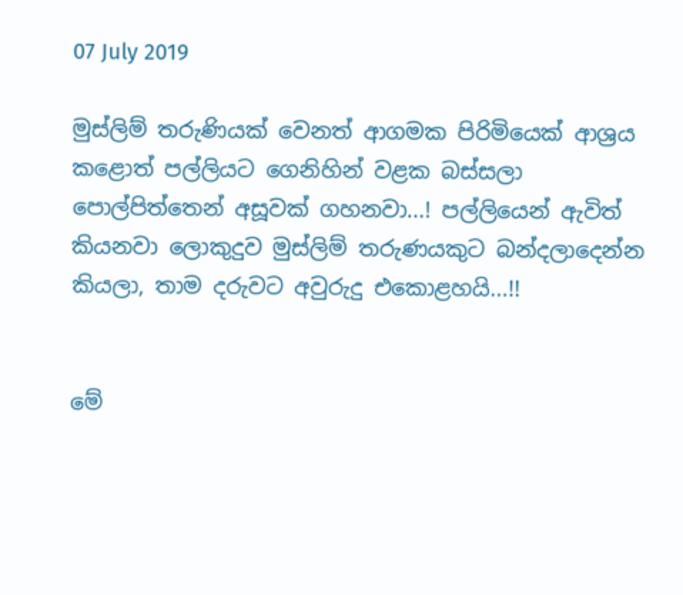07 July 2019

මුස්ලිම් තරුණියක් වෙනත් ආගමක පිරිමියෙක් ආශ්‍රය කළොත් පල්ලියට ගෙනිහින් වළක බස්සලා පොල්පිත්තෙන් අසූවක් ගහනවා...! පල්ලියෙන් ඇවිත් කියනවා ලොකුදුව මුස්ලිම් තරුණයකුට බන්දලාදෙන්න කියලා, තාම දරුවට අවුරුදු එකොළහයි...!!


මේ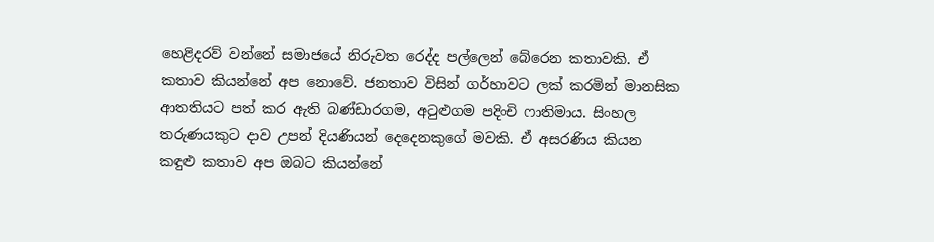හෙළිදරව් වන්නේ සමාජයේ නිරුවත රෙද්ද පල්ලෙන් බේරෙන කතාවකි. ඒ කතාව කියන්නේ අප නොවේ. ජනතාව විසින් ගර්හාවට ලක් කරමින් මානසික ආතතියට පත් කර ඇති බණ්ඩාරගම, අටුළුගම පදිංචි ෆාතිමාය. සිංහල තරුණයකුට දාව උපන් දියණියන් දෙදෙනකුගේ මවකි. ඒ අසරණිය කියන කඳුළු කතාව අප ඔබට කියන්නේ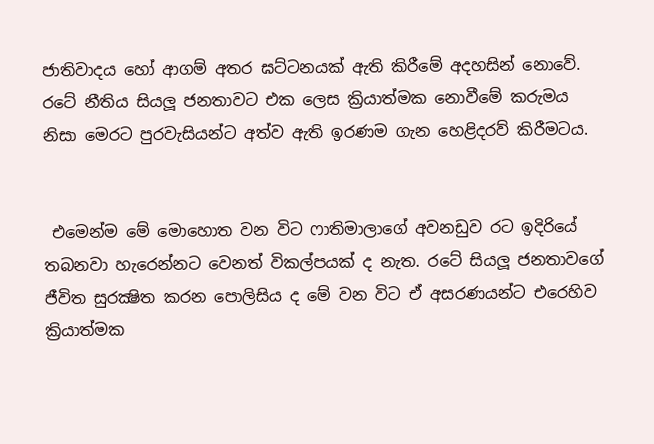ජාතිවාදය හෝ ආගම් අතර ඝට්ටනයක් ඇති කිරීමේ අදහසින් නොවේ. රටේ නීතිය සියලූ ජනතාවට එක ලෙස ක්‍රියාත්මක නොවීමේ කරුමය නිසා මෙරට පුරවැසියන්ට අත්ව ඇති ඉරණම ගැන හෙළිදරව් කිරීමටය.


 එමෙන්ම මේ මොහොත වන විට ෆාතිමාලාගේ අවනඩුව රට ඉදිරියේ තබනවා හැරෙන්නට වෙනත් විකල්පයක් ද නැත. රටේ සියලූ ජනතාවගේ ජීවිත සුරක්‍ෂිත කරන පොලිසිය ද මේ වන විට ඒ අසරණයන්ට එරෙහිව ක්‍රියාත්මක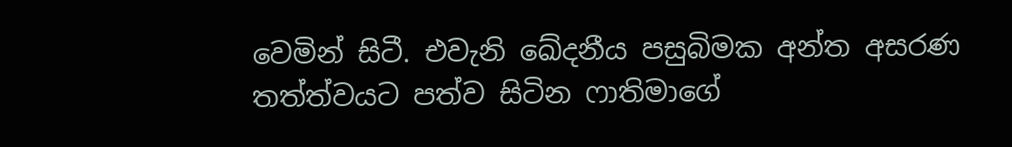වෙමින් සිටී. එවැනි ඛේදනීය පසුබිමක අන්ත අසරණ තත්ත්වයට පත්ව සිටින ෆාතිමාගේ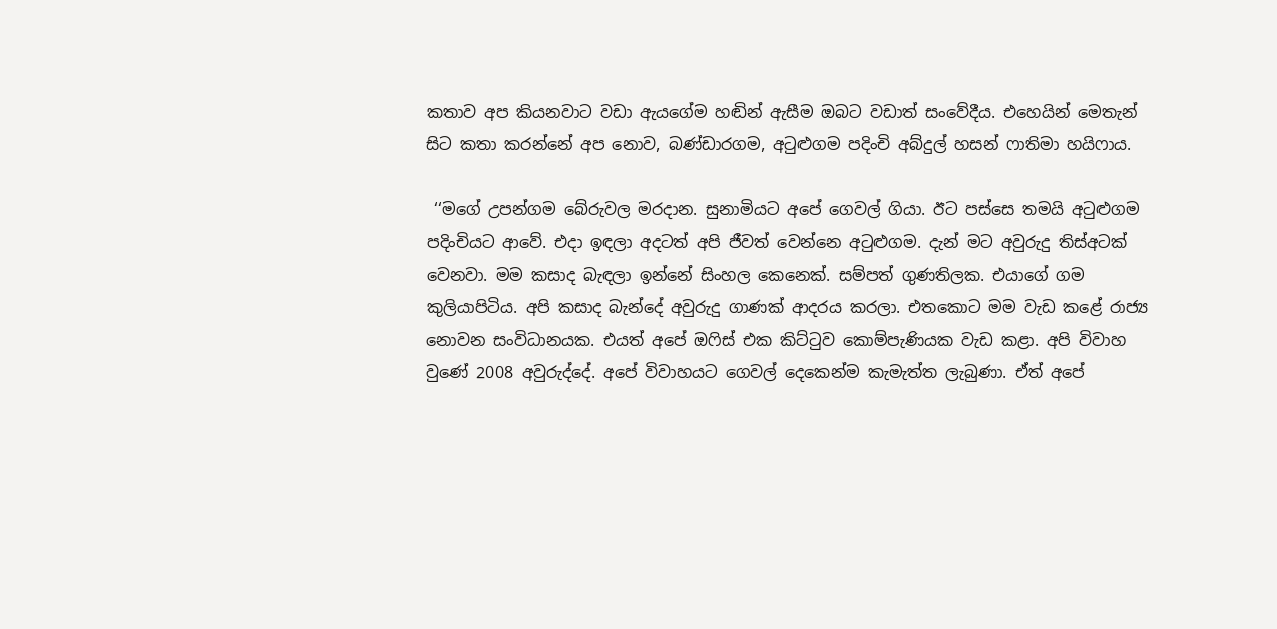කතාව අප කියනවාට වඩා ඇයගේම හඬින් ඇසීම ඔබට වඩාත් සංවේදීය. එහෙයින් මෙතැන් සිට කතා කරන්නේ අප නොව, බණ්ඩාරගම, අටුළුගම පදිංචි අබ්දුල් හසන් ෆාතිමා හයිෆාය.

 ‘‘මගේ උපන්ගම බේරුවල මරදාන. සුනාමියට අපේ ගෙවල් ගියා. ඊට පස්සෙ තමයි අටුළුගම පදිංචියට ආවේ. එදා ඉඳලා අදටත් අපි ජීවත් වෙන්නෙ අටුළුගම. දැන් මට අවුරුදු තිස්අටක් වෙනවා. මම කසාද බැඳලා ඉන්නේ සිංහල කෙනෙක්. සම්පත් ගුණතිලක. එයාගේ ගම කුලියාපිටිය. අපි කසාද බැන්දේ අවුරුදු ගාණක් ආදරය කරලා. එතකොට මම වැඩ කළේ රාජ්‍ය නොවන සංවිධානයක. එයත් අපේ ඔෆිස් එක කිට්ටුව කොම්පැණියක වැඩ කළා. අපි විවාහ වුණේ 2008 අවුරුද්දේ. අපේ විවාහයට ගෙවල් දෙකෙන්ම කැමැත්ත ලැබුණා. ඒත් අපේ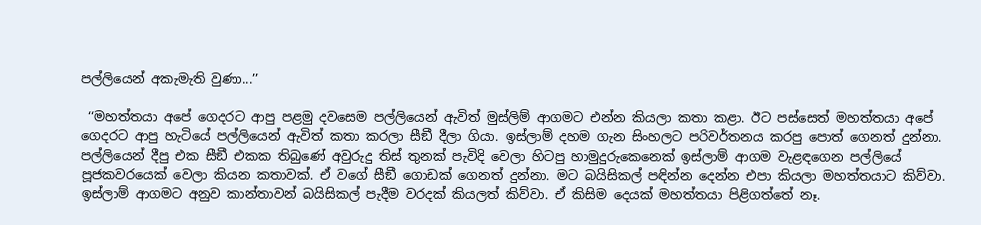පල්ලියෙන් අකැමැති වුණා...’’

 ‘‘මහත්තයා අපේ ගෙදරට ආපු පළමු දවසෙම පල්ලියෙන් ඇවිත් මුස්ලිම් ආගමට එන්න කියලා කතා කළා. ඊට පස්සෙත් මහත්තයා අපේ ගෙදරට ආපු හැටියේ පල්ලියෙන් ඇවිත් කතා කරලා සීඞී දීලා ගියා. ඉස්ලාම් දහම ගැන සිංහලට පරිවර්තනය කරපු පොත් ගෙනත් දුන්නා. පල්ලියෙන් දීපු එක සීඞී එකක තිබුණේ අවුරුදු තිස් තුනක් පැවිදි වෙලා හිටපු හාමුදුරුකෙනෙක් ඉස්ලාම් ආගම වැළඳගෙන පල්ලියේ පූජකවරයෙක් වෙලා කියන කතාවක්. ඒ වගේ සීඞී ගොඩක් ගෙනත් දුන්නා. මට බයිසිකල් පඳින්න දෙන්න එපා කියලා මහත්තයාට කිව්වා. ඉස්ලාම් ආගමට අනුව කාන්තාවන් බයිසිකල් පැදීම වරදක් කියලත් කිව්වා. ඒ කිසිම දෙයක් මහත්තයා පිළිගත්තේ නෑ.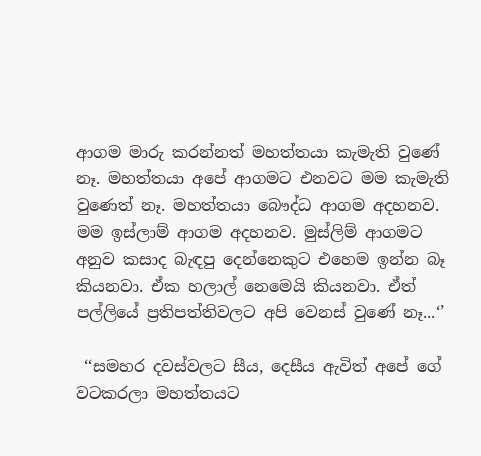ආගම මාරු කරන්නත් මහත්තයා කැමැති වුණේ නෑ. මහත්තයා අපේ ආගමට එනවට මම කැමැති වුණෙත් නෑ. මහත්තයා බෞද්ධ ආගම අදහනව. මම ඉස්ලාම් ආගම අදහනව. මුස්ලිම් ආගමට අනුව කසාද බැඳපු දෙන්නෙකුට එහෙම ඉන්න බෑ කියනවා. ඒක හලාල් නෙමෙයි කියනවා. ඒත් පල්ලියේ ප්‍රතිපත්තිවලට අපි වෙනස් වුණේ නෑ...‘’

 ‘‘සමහර දවස්වලට සීය, දෙසීය ඇවිත් අපේ ගේ වටකරලා මහත්තයට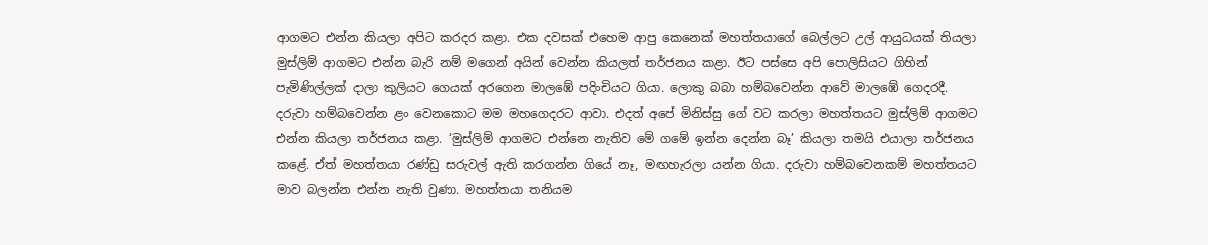ආගමට එන්න කියලා අපිට කරදර කළා. එක දවසක් එහෙම ආපු කෙනෙක් මහත්තයාගේ බෙල්ලට උල් ආයුධයක් තියලා මුස්ලිම් ආගමට එන්න බැරි නම් මගෙන් අයින් වෙන්න කියලත් තර්ජනය කළා. ඊට පස්සෙ අපි පොලිසියට ගිහින් පැමිණිල්ලක් දාලා කුලියට ගෙයක් අරගෙන මාලඹේ පදිංචියට ගියා. ලොකු බබා හම්බවෙන්න ආවේ මාලඹේ ගෙදරදී. දරුවා හම්බවෙන්න ළං වෙනකොට මම මහගෙදරට ආවා. එදත් අපේ මිනිස්සු ගේ වට කරලා මහත්තයට මුස්ලිම් ආගමට එන්න කියලා තර්ජනය කළා. ‘මුස්ලිම් ආගමට එන්නෙ නැතිව මේ ගමේ ඉන්න දෙන්න බෑ’ කියලා තමයි එයාලා තර්ජනය කළේ. ඒත් මහත්තයා රණ්ඩු සරුවල් ඇති කරගන්න ගියේ නෑ, මඟහැරලා යන්න ගියා. දරුවා හම්බවෙනකම් මහත්තයට මාව බලන්න එන්න නැති වුණා. මහත්තයා තනියම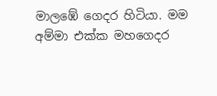මාලඹේ ගෙදර හිටියා. මම අම්මා එක්ක මහගෙදර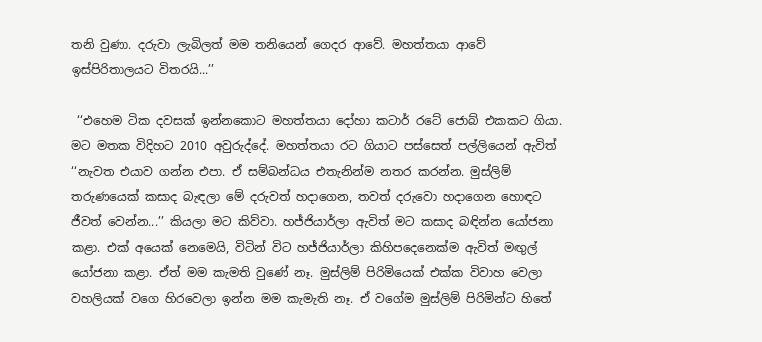තනි වුණා. දරුවා ලැබිලත් මම තනියෙන් ගෙදර ආවේ. මහත්තයා ආවේ ඉස්පිරිතාලයට විතරයි...’’

 ‘‘එහෙම ටික දවසක් ඉන්නකොට මහත්තයා දෝහා කටාර් රටේ ජොබ් එකකට ගියා. මට මතක විදිහට 2010 අවුරුද්දේ. මහත්තයා රට ගියාට පස්සෙත් පල්ලියෙන් ඇවිත් ‘‘නැවත එයාව ගන්න එපා. ඒ සම්බන්ධය එතැනින්ම නතර කරන්න. මුස්ලිම් තරුණයෙක් කසාද බැඳලා මේ දරුවත් හදාගෙන, තවත් දරුවො හදාගෙන හොඳට ජීවත් වෙන්න...’’ කියලා මට කිව්වා. හජ්ජියාර්ලා ඇවිත් මට කසාද බඳින්න යෝජනා කළා. එක් අයෙක් නෙමෙයි, විටින් විට හජ්ජියාර්ලා කිහිපදෙනෙක්ම ඇවිත් මඟුල් යෝජනා කළා. ඒත් මම කැමති වුණේ නෑ. මුස්ලිම් පිරිමියෙක් එක්ක විවාහ වෙලා වහලියක් වගෙ හිරවෙලා ඉන්න මම කැමැති නෑ. ඒ වගේම මුස්ලිම් පිරිමින්ට හිතේ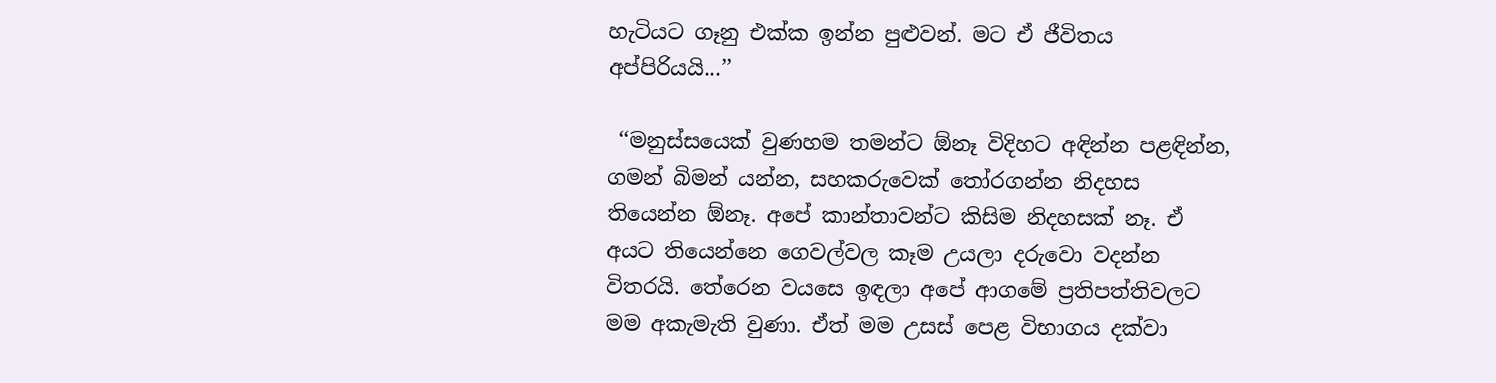හැටියට ගෑනු එක්ක ඉන්න පුළුවන්. මට ඒ ජීවිතය අප්පිරියයි...’’

 ‘‘මනුස්සයෙක් වුණහම තමන්ට ඕනෑ විදිහට අඳින්න පළඳින්න, ගමන් බිමන් යන්න, සහකරුවෙක් තෝරගන්න නිදහස තියෙන්න ඕනෑ. අපේ කාන්තාවන්ට කිසිම නිදහසක් නෑ. ඒ අයට තියෙන්නෙ ගෙවල්වල කෑම උයලා දරුවො වදන්න විතරයි. තේරෙන වයසෙ ඉඳලා අපේ ආගමේ ප්‍රතිපත්තිවලට මම අකැමැති වුණා. ඒත් මම උසස් පෙළ විභාගය දක්වා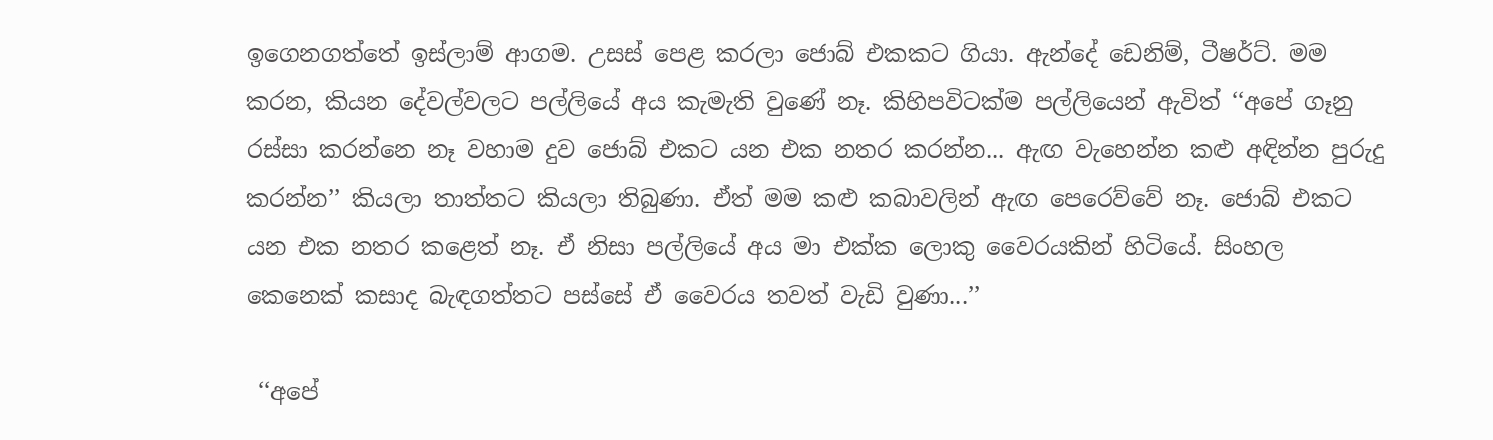ඉගෙනගත්තේ ඉස්ලාම් ආගම. උසස් පෙළ කරලා ජොබ් එකකට ගියා. ඇන්දේ ඩෙනිම්, ටීෂර්ට්. මම කරන, කියන දේවල්වලට පල්ලියේ අය කැමැති වුණේ නෑ. කිහිපවිටක්ම පල්ලියෙන් ඇවිත් ‘‘අපේ ගෑනු රස්සා කරන්නෙ නෑ වහාම දුව ජොබ් එකට යන එක නතර කරන්න... ඇඟ වැහෙන්න කළු අඳින්න පුරුදු කරන්න’’ කියලා තාත්තට කියලා තිබුණා. ඒත් මම කළු කබාවලින් ඇඟ පෙරෙව්වේ නෑ. ජොබ් එකට යන එක නතර කළෙත් නෑ. ඒ නිසා පල්ලියේ අය මා එක්ක ලොකු වෛරයකින් හිටියේ. සිංහල කෙනෙක් කසාද බැඳගත්තට පස්සේ ඒ වෛරය තවත් වැඩි වුණා...’’

 ‘‘අපේ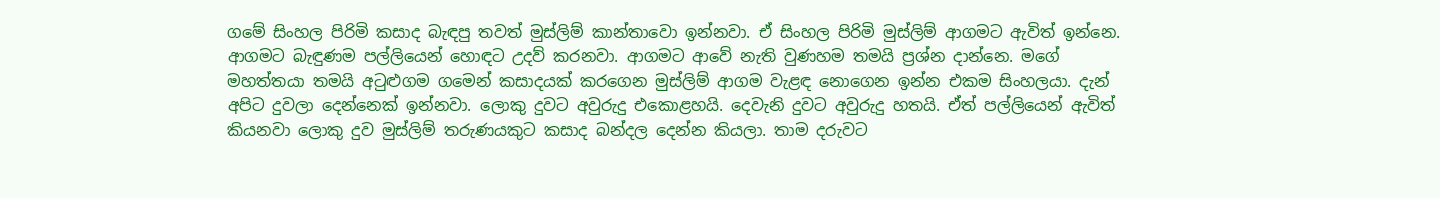ගමේ සිංහල පිරිමි කසාද බැඳපු තවත් මුස්ලිම් කාන්තාවො ඉන්නවා. ඒ සිංහල පිරිමි මුස්ලිම් ආගමට ඇවිත් ඉන්නෙ. ආගමට බැඳුණම පල්ලියෙන් හොඳට උදව් කරනවා. ආගමට ආවේ නැති වුණහම තමයි ප්‍රශ්න දාන්නෙ. මගේ මහත්තයා තමයි අටුළුගම ගමෙන් කසාදයක් කරගෙන මුස්ලිම් ආගම වැළඳ නොගෙන ඉන්න එකම සිංහලයා. දැන් අපිට දුවලා දෙන්නෙක් ඉන්නවා. ලොකු දුවට අවුරුදු එකොළහයි. දෙවැනි දුවට අවුරුදු හතයි. ඒත් පල්ලියෙන් ඇවිත් කියනවා ලොකු දුව මුස්ලිම් තරුණයකුට කසාද බන්දල දෙන්න කියලා. තාම දරුවට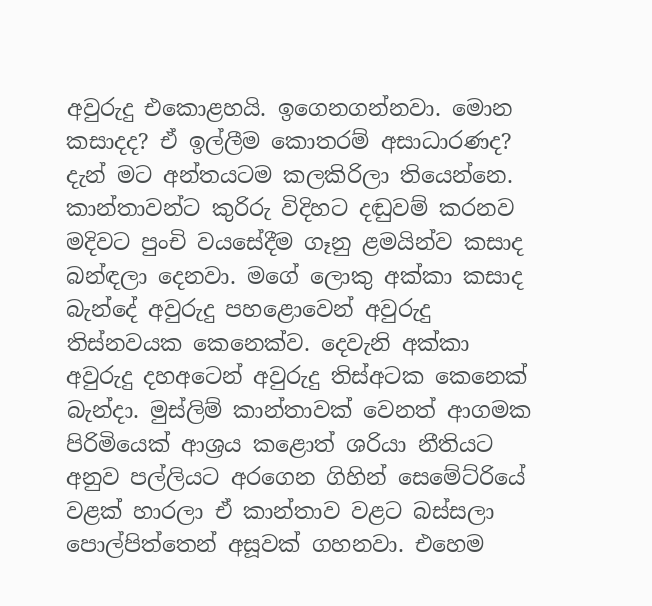අවුරුදු එකොළහයි. ඉගෙනගන්නවා. මොන කසාදද? ඒ ඉල්ලීම කොතරම් අසාධාරණද? දැන් මට අන්තයටම කලකිරිලා තියෙන්නෙ. කාන්තාවන්ට කුරිරු විදිහට දඬුවම් කරනව මදිවට පුංචි වයසේදීම ගෑනු ළමයින්ව කසාද බන්ඳලා දෙනවා. මගේ ලොකු අක්කා කසාද බැන්දේ අවුරුදු පහළොවෙන් අවුරුදු තිස්නවයක කෙනෙක්ව. දෙවැනි අක්කා අවුරුදු දහඅටෙන් අවුරුදු තිස්අටක කෙනෙක් බැන්දා. මුස්ලිම් කාන්තාවක් වෙනත් ආගමක පිරිමියෙක් ආශ්‍රය කළොත් ශරියා නීතියට අනුව පල්ලියට අරගෙන ගිහින් සෙමේට්රියේ වළක් හාරලා ඒ කාන්තාව වළට බස්සලා පොල්පිත්තෙන් අසූවක් ගහනවා. එහෙම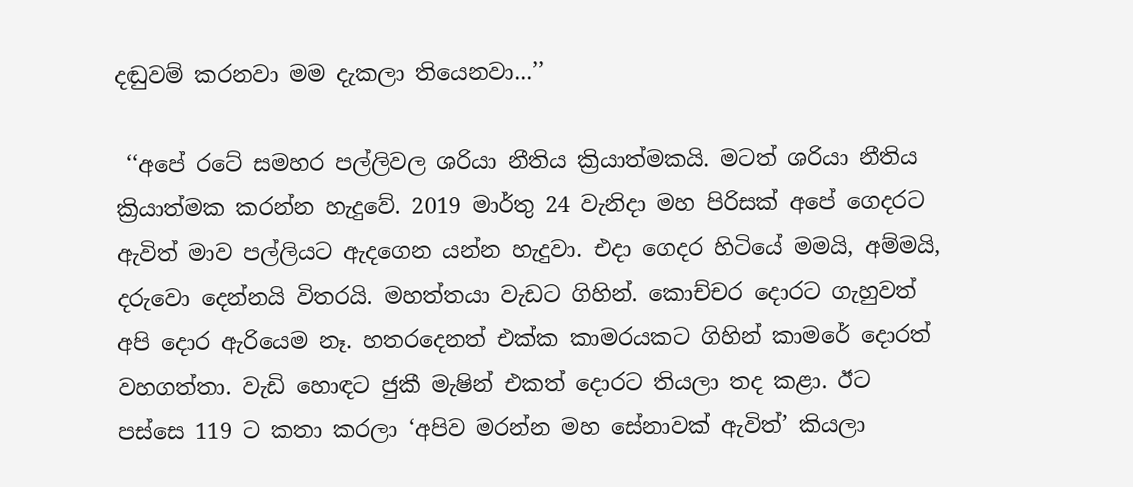දඬුවම් කරනවා මම දැකලා තියෙනවා...’’

 ‘‘අපේ රටේ සමහර පල්ලිවල ශරියා නීතිය ක්‍රියාත්මකයි. මටත් ශරියා නීතිය ක්‍රියාත්මක කරන්න හැදුවේ. 2019 මාර්තු 24 වැනිදා මහ පිරිසක් අපේ ගෙදරට ඇවිත් මාව පල්ලියට ඇදගෙන යන්න හැදුවා. එදා ගෙදර හිටියේ මමයි, අම්මයි, දරුවො දෙන්නයි විතරයි. මහත්තයා වැඩට ගිහින්. කොච්චර දොරට ගැහුවත් අපි දොර ඇරියෙම නෑ. හතරදෙනත් එක්ක කාමරයකට ගිහින් කාමරේ දොරත් වහගත්තා. වැඩි හොඳට ජුකී මැෂින් එකත් දොරට තියලා තද කළා. ඊට පස්සෙ 119 ට කතා කරලා ‘අපිව මරන්න මහ සේනාවක් ඇවිත්’ කියලා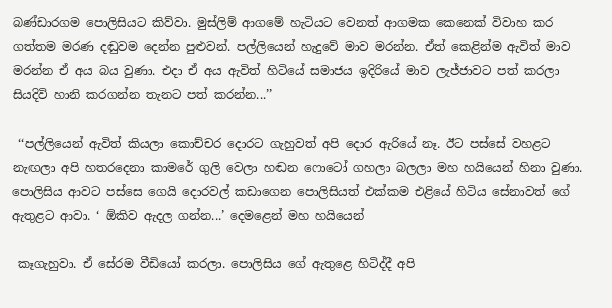බණ්ඩාරගම පොලිසියට කිව්වා. මුස්ලිම් ආගමේ හැටියට වෙනත් ආගමක කෙනෙක් විවාහ කර ගත්තම මරණ දඬුවම දෙන්න පුළුවන්. පල්ලියෙන් හැදුවේ මාව මරන්න. ඒත් කෙළින්ම ඇවිත් මාව මරන්න ඒ අය බය වුණා. එදා ඒ අය ඇවිත් හිටියේ සමාජය ඉදිරියේ මාව ලැජ්ජාවට පත් කරලා සියදිවි හානි කරගන්න තැනට පත් කරන්න...’’

 ‘‘පල්ලියෙන් ඇවිත් කියලා කොච්චර දොරට ගැහුවත් අපි දොර ඇරියේ නෑ. ඊට පස්සේ වහළට නැඟලා අපි හතරදෙනා කාමරේ ගුලි වෙලා හඬන ෆොටෝ ගහලා බලලා මහ හයියෙන් හිනා වුණා. පොලිසිය ආවට පස්සෙ ගෙයි දොරවල් කඩාගෙන පොලිසියත් එක්කම එළියේ හිටිය සේනාවත් ගේ ඇතුළට ආවා. ‘ ඕකිව ඇදල ගන්න...’ දෙමළෙන් මහ හයියෙන්

 කෑගැහුවා. ඒ සේරම වීඩියෝ කරලා. පොලිසිය ගේ ඇතුළෙ හිටිද්දී අපි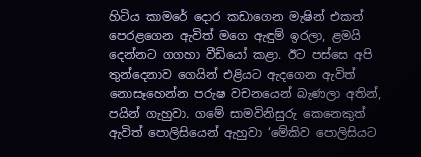හිටිය කාමරේ දොර කඩාගෙන මැෂින් එකත් පෙරළගෙන ඇවිත් මගෙ ඇඳුම් ඉරලා, ළමයි දෙන්නට ගගහා වීඩියෝ කළා. ඊට පස්සෙ අපි තුන්දෙනාව ගෙයින් එළියට ඇදගෙන ඇවිත් නොසෑහෙන්න පරුෂ වචනයෙන් බැණලා අතින්, පයින් ගැහුවා. ගමේ සාමවිනිසුරු කෙනෙකුත් ඇවිත් පොලිසියෙන් ඇහුවා ‘මේකිව පොලිසියට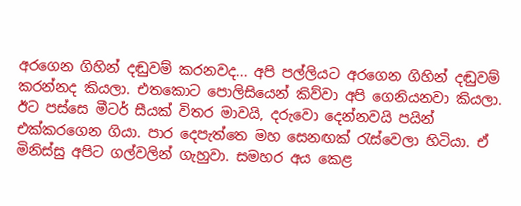අරගෙන ගිහින් දඬුවම් කරනවද... අපි පල්ලියට අරගෙන ගිහින් දඬුවම් කරන්නද කියලා. එතකොට පොලිසියෙන් කිව්වා අපි ගෙනියනවා කියලා. ඊට පස්සෙ මීටර් සීයක් විතර මාවයි, දරුවො දෙන්නවයි පයින් එක්කරගෙන ගියා. පාර දෙපැත්තෙ මහ සෙනඟක් රැස්වෙලා හිටියා. ඒ මිනිස්සු අපිට ගල්වලින් ගැහුවා. සමහර අය කෙළ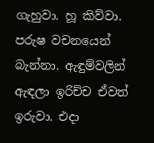ගැහුවා. හූ කිව්වා. පරුෂ වචනයෙන් බැන්නා. ඇඳුම්වලින් ඇඳලා ඉරිච්ච ඒවත් ඉරුවා. එදා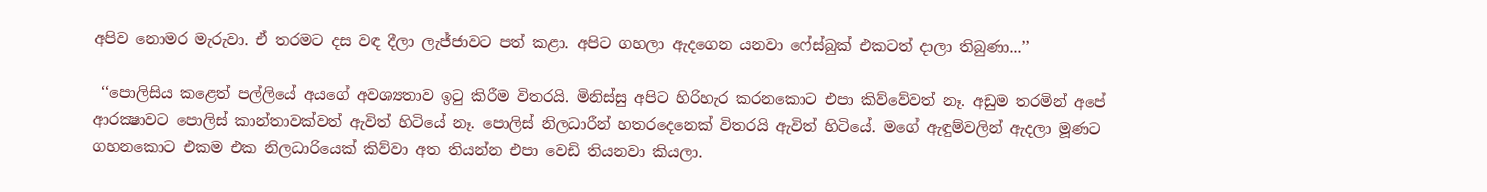අපිව නොමර මැරුවා. ඒ තරමට දස වඳ දීලා ලැජ්ජාවට පත් කළා. අපිට ගහලා ඇදගෙන යනවා ෆේස්බුක් එකටත් දාලා තිබුණා...’’

 ‘‘පොලිසිය කළෙත් පල්ලියේ අයගේ අවශ්‍යතාව ඉටු කිරීම විතරයි. මිනිස්සු අපිට හිරිහැර කරනකොට එපා කිව්වේවත් නෑ. අඩුම තරමින් අපේ ආරක්‍ෂාවට පොලිස් කාන්තාවක්වත් ඇවිත් හිටියේ නෑ. පොලිස් නිලධාරීන් හතරදෙනෙක් විතරයි ඇවිත් හිටියේ. මගේ ඇඳුම්වලින් ඇදලා මූණට ගහනකොට එකම එක නිලධාරියෙක් කිව්වා අත තියන්න එපා වෙඩි තියනවා කියලා.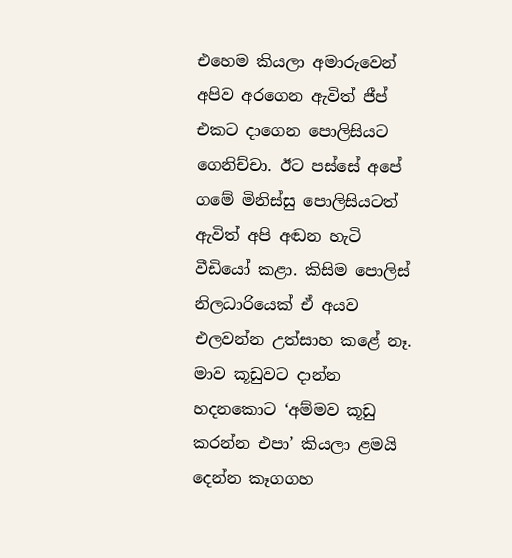එහෙම කියලා අමාරුවෙන් අපිව අරගෙන ඇවිත් ජීප් එකට දාගෙන පොලිසියට ගෙනිච්චා. ඊට පස්සේ අපේ ගමේ මිනිස්සු පොලිසියටත් ඇවිත් අපි අඬන හැටි වීඩියෝ කළා. කිසිම පොලිස් නිලධාරියෙක් ඒ අයව එලවන්න උත්සාහ කළේ නෑ. මාව කූඩුවට දාන්න හදනකොට ‘අම්මව කූඩු කරන්න එපා’ කියලා ළමයි දෙන්න කෑගගහ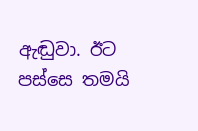ඇඬුවා. ඊට පස්සෙ තමයි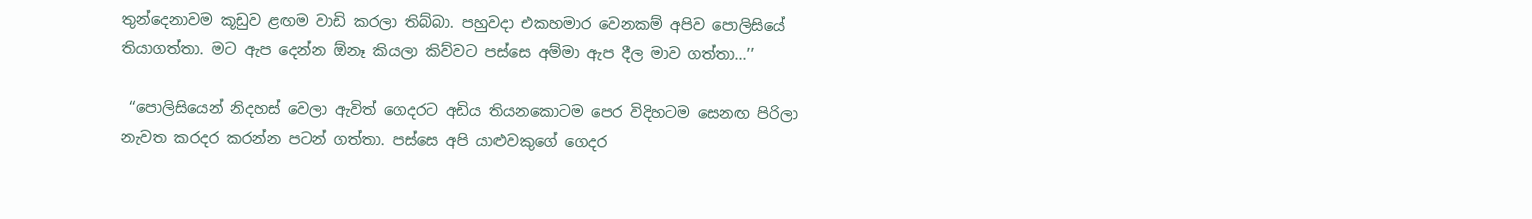තුන්දෙනාවම කූඩුව ළඟම වාඩි කරලා තිබ්බා. පහුවදා එකහමාර වෙනකම් අපිව පොලිසියේ තියාගත්තා. මට ඇප දෙන්න ඕනෑ කියලා කිව්වට පස්සෙ අම්මා ඇප දීල මාව ගත්තා...’’

 ‘‘පොලිසියෙන් නිදහස් වෙලා ඇවිත් ගෙදරට අඩිය තියනකොටම පෙර විදිහටම සෙනඟ පිරිලා නැවත කරදර කරන්න පටන් ගත්තා. පස්සෙ අපි යාළුවකුගේ ගෙදර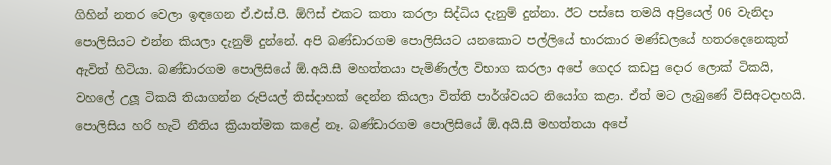ගිහින් නතර වෙලා ඉඳගෙන ඒ.එස්.පී. ඕෆිස් එකට කතා කරලා සිද්ධිය දැනුම් දුන්නා. ඊට පස්සෙ තමයි අප්‍රියෙල් 06 වැනිදා පොලිසියට එන්න කියලා දැනුම් දුන්නේ. අපි බණ්ඩාරගම පොලිසියට යනකොට පල්ලියේ භාරකාර මණ්ඩලයේ හතරදෙනෙකුත් ඇවිත් හිටියා. බණ්ඩාරගම පොලිසියේ ඕ.අයි.සී මහත්තයා පැමිණිල්ල විභාග කරලා අපේ ගෙදර කඩපු දොර ලොක් ටිකයි, වහලේ උලූ ටිකයි තියාගන්න රුපියල් තිස්දාහක් දෙන්න කියලා විත්ති පාර්ශ්වයට නියෝග කළා. ඒත් මට ලැබුණේ විසිඅටදාහයි. පොලිසිය හරි හැටි නීතිය ක්‍රියාත්මක කළේ නෑ. බණ්ඩාරගම පොලිසියේ ඕ.අයි.සී මහත්තයා අපේ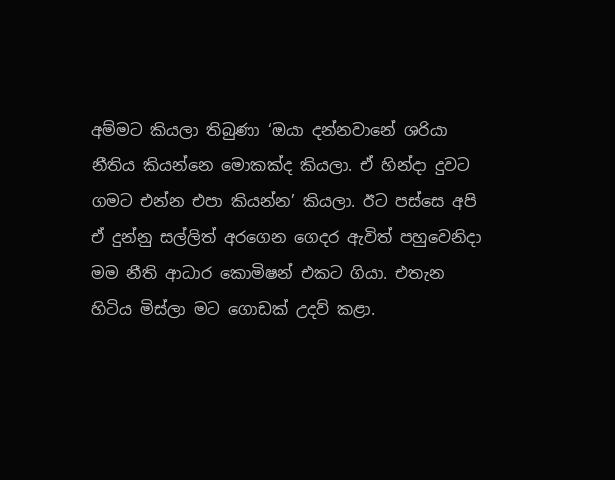අම්මට කියලා තිබුණා ‘ඔයා දන්නවානේ ශරියා නීතිය කියන්නෙ මොකක්ද කියලා. ඒ හින්දා දුවට ගමට එන්න එපා කියන්න’ කියලා. ඊට පස්සෙ අපි ඒ දුන්නු සල්ලිත් අරගෙන ගෙදර ඇවිත් පහුවෙනිදා මම නීති ආධාර කොමිෂන් එකට ගියා. එතැන හිටිය මිස්ලා මට ගොඩක් උදව් කළා.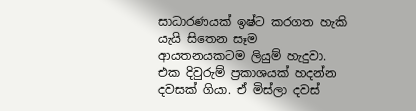සාධාරණයක් ඉෂ්ට කරගත හැකි යැයි සිතෙන සෑම ආයතනයකටම ලියුම් හැදුවා. එක දිවුරුම් ප්‍රකාශයක් හදන්න දවසක් ගියා. ඒ මිස්ලා දවස්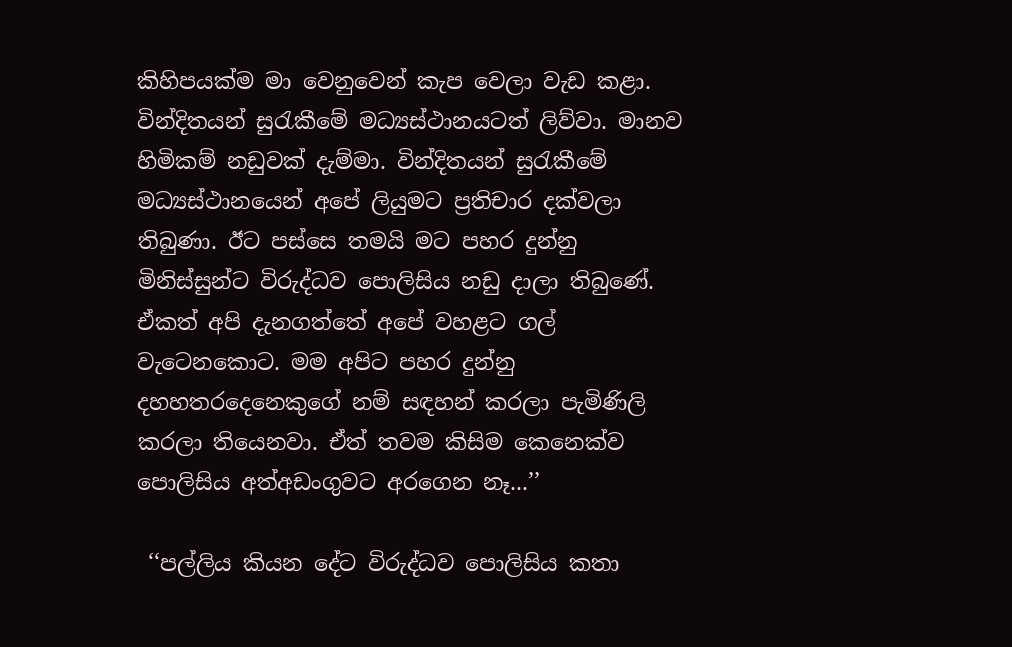කිහිපයක්ම මා වෙනුවෙන් කැප වෙලා වැඩ කළා. වින්දිතයන් සුරැකීමේ මධ්‍යස්ථානයටත් ලිව්වා. මානව හිමිකම් නඩුවක් දැම්මා. වින්දිතයන් සුරැකීමේ මධ්‍යස්ථානයෙන් අපේ ලියුමට ප්‍රතිචාර දක්වලා තිබුණා. ඊට පස්සෙ තමයි මට පහර දුන්නු මිනිස්සුන්ට විරුද්ධව පොලිසිය නඩු දාලා තිබුණේ. ඒකත් අපි දැනගත්තේ අපේ වහළට ගල් වැටෙනකොට. මම අපිට පහර දුන්නු දහහතරදෙනෙකුගේ නම් සඳහන් කරලා පැමිණිලි කරලා තියෙනවා. ඒත් තවම කිසිම කෙනෙක්ව පොලිසිය අත්අඩංගුවට අරගෙන නෑ...’’

 ‘‘පල්ලිය කියන දේට විරුද්ධව පොලිසිය කතා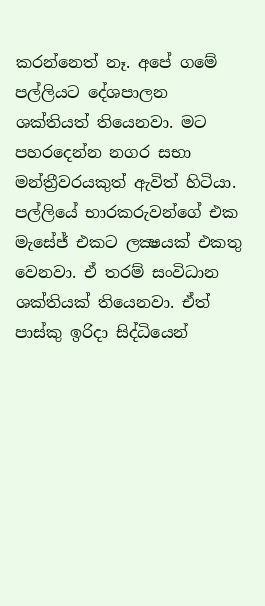කරන්නෙත් නෑ. අපේ ගමේ පල්ලියට දේශපාලන ශක්තියත් තියෙනවා. මට පහරදෙන්න නගර සභා මන්ත්‍රීවරයකුත් ඇවිත් හිටියා. පල්ලියේ භාරකරුවන්ගේ එක මැසේජ් එකට ලක්‍ෂයක් එකතු වෙනවා. ඒ තරම් සංවිධාන ශක්තියක් තියෙනවා. ඒත් පාස්කු ඉරිදා සිද්ධියෙන්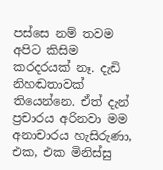පස්සෙ නම් තවම අපිට කිසිම කරදරයක් නෑ. දැඩි නිහඬතාවක් තියෙන්නෙ. ඒත් දැන් ප්‍රචාරය අරිනවා මම අනාචාරය හැසිරුණා, එක, එක මිනිස්සු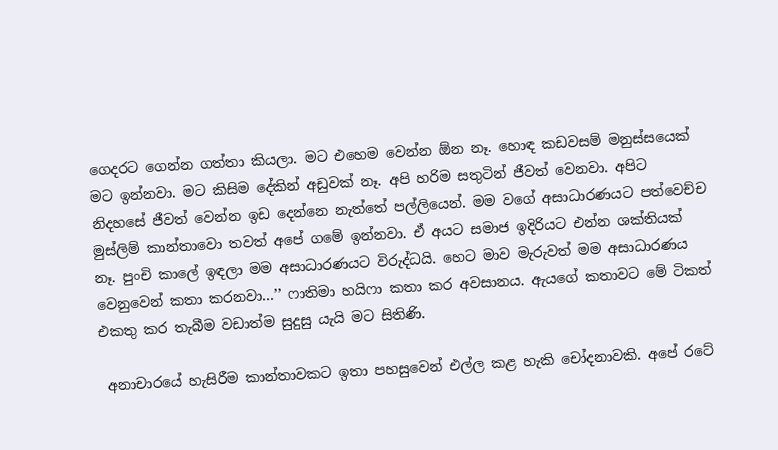ගෙදරට ගෙන්න ගත්තා කියලා. මට එහෙම වෙන්න ඕන නෑ. හොඳ කඩවසම් මනුස්සයෙක් මට ඉන්නවා. මට කිසිම දේකින් අඩුවක් නෑ. අපි හරිම සතුටින් ජීවත් වෙනවා. අපිට නිදහසේ ජීවත් වෙන්න ඉඩ දෙන්නෙ නැත්තේ පල්ලියෙන්. මම වගේ අසාධාරණයට පත්වෙච්ච මුස්ලිම් කාන්තාවො තවත් අපේ ගමේ ඉන්නවා. ඒ අයට සමාජ ඉදිරියට එන්න ශක්තියක් නෑ. පුංචි කාලේ ඉඳලා මම අසාධාරණයට විරුද්ධයි. හෙට මාව මැරුවත් මම අසාධාරණය වෙනුවෙන් කතා කරනවා...’’ ෆාතිමා හයිෆා කතා කර අවසානය. ඇයගේ කතාවට මේ ටිකත් එකතු කර තැබීම වඩාත්ම සුදුසු යැයි මට සිතිණි.

 අනාචාරයේ හැසිරීම කාන්තාවකට ඉතා පහසුවෙන් එල්ල කළ හැකි චෝදනාවකි. අපේ රටේ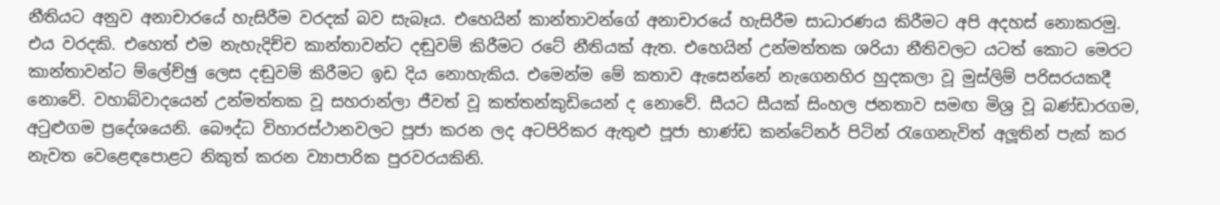නීතියට අනුව අනාචාරයේ හැසිරීම වරදක් බව සැබෑය. එහෙයින් කාන්තාවන්ගේ අනාචාරයේ හැසිරීම සාධාරණය කිරීමට අපි අදහස් නොකරමු. එය වරදකි. එහෙත් එම නැහැදිච්ච කාන්තාවන්ට දඬුවම් කිරීමට රටේ නීතියක් ඇත. එහෙයින් උන්මත්තක ශරියා නීතිවලට යටත් කොට මෙරට කාන්තාවන්ට ම්ලේච්ඡු ලෙස දඬුවම් කිරීමට ඉඩ දිය නොහැකිය. එමෙන්ම මේ කතාව ඇසෙන්නේ නැගෙනහිර හුදකලා වූ මුස්ලිම් පරිසරයකදී නොවේ. වහාබ්වාදයෙන් උන්මත්තක වූ සහරාන්ලා ජීවත් වූ කත්තන්කුඩියෙන් ද නොවේ. සීයට සීයක් සිංහල ජනතාව සමඟ මිශ්‍ර වූ බණ්ඩාරගම, අටුළුගම ප්‍රදේශයෙනි. බෞද්ධ විහාරස්ථානවලට පූජා කරන ලද අටපිරිකර ඇතුළු පූජා භාණ්ඩ කන්ටේනර් පිටින් රැගෙනැවිත් අලූතින් පැක් කර නැවත වෙළෙඳපොළට නිකුත් කරන ව්‍යාපාරික පුරවරයකිනි.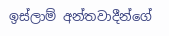ඉස්ලාම් අන්තවාදීන්ගේ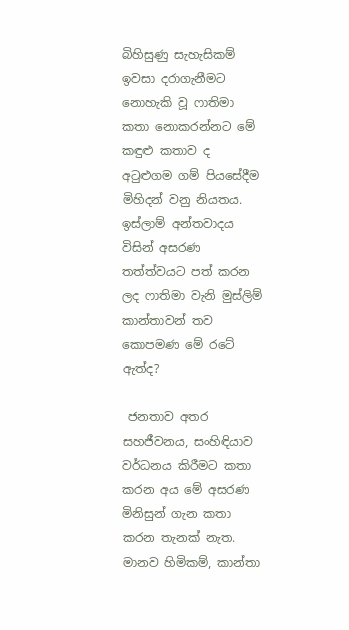බිහිසුණු සැහැසිකම් ඉවසා දරාගැනීමට නොහැකි වූ ෆාතිමා කතා නොකරන්නට මේ කඳුළු කතාව ද අටුළුගම ගම් පියසේදීම මිහිදන් වනු නියතය. ඉස්ලාම් අන්තවාදය විසින් අසරණ තත්ත්වයට පත් කරන ලද ෆාතිමා වැනි මුස්ලිම් කාන්තාවන් තව කොපමණ මේ රටේ ඇත්ද?

 ජනතාව අතර සහජීවනය, සංහිඳියාව වර්ධනය කිරීමට කතා කරන අය මේ අසරණ මිනිසුන් ගැන කතා කරන තැනක් නැත. මානව හිමිකම්, කාන්තා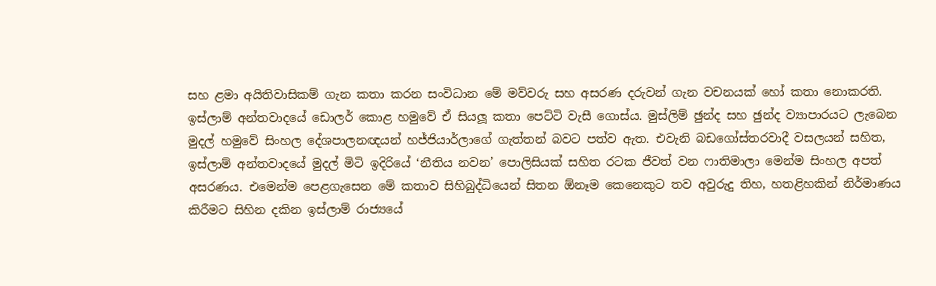සහ ළමා අයිතිවාසිකම් ගැන කතා කරන සංවිධාන මේ මව්වරු සහ අසරණ දරුවන් ගැන වචනයක් හෝ කතා නොකරති. ඉස්ලාම් අන්තවාදයේ ඩොලර් කොළ හමුවේ ඒ සියලූ කතා පෙට්ටි වැසී ගොස්ය. මුස්ලිම් ඡුන්ද සහ ඡුන්ද ව්‍යාපාරයට ලැබෙන මුදල් හමුවේ සිංහල දේශපාලනඥයන් හජ්ජියාර්ලාගේ ගැත්තන් බවට පත්ව ඇත. එවැනි බඩගෝස්තරවාදී වසලයන් සහිත, ඉස්ලාම් අන්තවාදයේ මුදල් මිටි ඉදිරියේ ‘නීතිය නවන’ පොලිසියක් සහිත රටක ජීවත් වන ෆාතිමාලා මෙන්ම සිංහල අපත් අසරණය. එමෙන්ම පෙළගැසෙන මේ කතාව සිහිබුද්ධියෙන් සිතන ඕනෑම කෙනෙකුට තව අවුරුදු තිහ, හතළිහකින් නිර්මාණය කිරීමට සිහින දකින ඉස්ලාම් රාජ්‍යයේ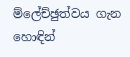ම්ලේච්ඡුත්වය ගැන හොඳින්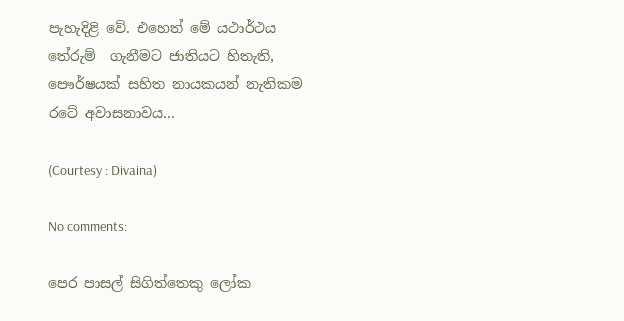පැහැදිළි වේ. එහෙත් මේ යථාර්ථය තේරුම්  ගැනීමට ජාතියට හිතැති, පෞර්ෂයක් සහිත නායකයන් නැතිකම රටේ අවාසනාවය...

(Courtesy : Divaina)

No comments:

පෙර පාසල් සිගිත්තෙකු ලෝක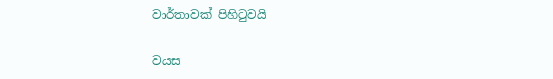වාර්තාවක් පිහිටුවයි

වයස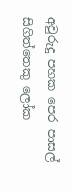අවුරුදු පහක පෙර පාසල් සිගිත්තෙකු ලෝක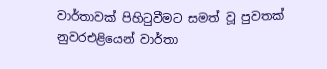වාර්තාවක් පිහිටුවීමට සමත් වූ පුවතක් නුවරඑළියෙන් වාර්තා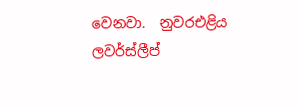වෙනවා.  නුවරඑළිය ලවර්ස්ලීප්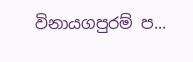විනායගපුරම් ප...